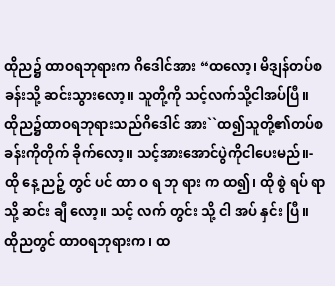ထိုည၌ ထာဝရဘုရားက ဂိဒေါင်အား “ထလော့၊ မိဒျန်တပ်စခန်းသို့ ဆင်းသွားလော့။ သူတို့ကို သင့်လက်သို့ငါအပ်ပြီ။
ထိုည၌ထာဝရဘုရားသည်ဂိဒေါင် အား``ထ၍သူတို့၏တပ်စခန်းကိုတိုက် ခိုက်လော့။ သင့်အားအောင်ပွဲကိုငါပေးမည်။-
ထို နေ့ ညဉ့် တွင် ပင် ထာ ဝ ရ ဘု ရား က ထ၍၊ ထို စွဲ ရပ် ရာ သို့ ဆင်း ချီ လော့။ သင့် လက် တွင်း သို့ ငါ အပ် နှင်း ပြီ။
ထိုညတွင် ထာဝရဘုရားက၊ ထ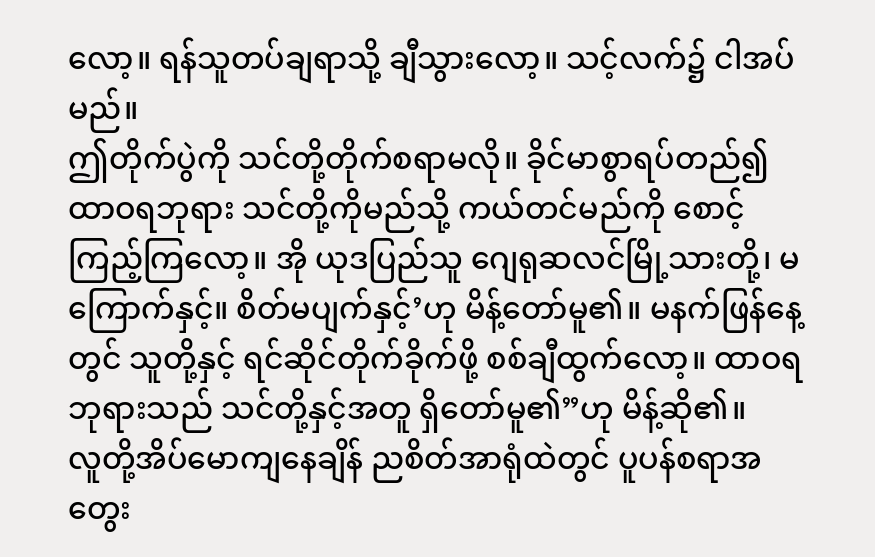လော့။ ရန်သူတပ်ချရာသို့ ချီသွားလော့။ သင့်လက်၌ ငါအပ်မည်။
ဤတိုက်ပွဲကို သင်တို့တိုက်စရာမလို။ ခိုင်မာစွာရပ်တည်၍ ထာဝရဘုရား သင်တို့ကိုမည်သို့ ကယ်တင်မည်ကို စောင့်ကြည့်ကြလော့။ အို ယုဒပြည်သူ ဂျေရုဆလင်မြို့သားတို့၊ မကြောက်နှင့်။ စိတ်မပျက်နှင့်’ဟု မိန့်တော်မူ၏။ မနက်ဖြန်နေ့တွင် သူတို့နှင့် ရင်ဆိုင်တိုက်ခိုက်ဖို့ စစ်ချီထွက်လော့။ ထာဝရဘုရားသည် သင်တို့နှင့်အတူ ရှိတော်မူ၏”ဟု မိန့်ဆို၏။
လူတို့အိပ်မောကျနေချိန် ညစိတ်အာရုံထဲတွင် ပူပန်စရာအတွေး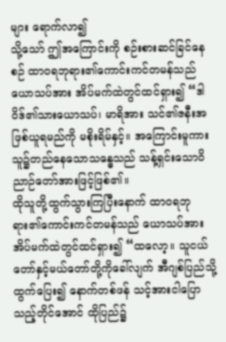များ ရောက်လာ၍
သို့သော် ဤအကြောင်းကို စဉ်းစားဆင်ခြင်နေစဉ် ထာဝရဘုရား၏ကောင်းကင်တမန်သည် ယောသပ်အား အိပ်မက်ထဲတွင်ထင်ရှား၍ “ဒါဝိဒ်၏သားယောသပ်၊ မာရိအား သင်၏ဇနီးအဖြစ်ယူရမည်ကို မစိုးရိမ်နှင့်။ အကြောင်းမူကား သူ၌တည်နေသောသန္ဓေသည် သန့်ရှင်းသောဝိညာဉ်တော်အားဖြင့်ဖြစ်၏။
ထိုသူတို့ထွက်သွားကြပြီးနောက် ထာဝရဘုရား၏ကောင်းကင်တမန်သည် ယောသပ်အား အိပ်မက်ထဲတွင်ထင်ရှား၍ “ထလော့။ သူငယ်တော်နှင့်မယ်တော်တို့ကိုခေါ်လျက် အီဂျစ်ပြည်သို့ထွက်ပြေး၍ နောက်တစ်ဖန် သင့်အားငါပြောသည့်တိုင်အောင် ထိုပြည်၌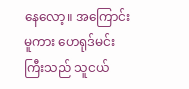နေလော့။ အကြောင်းမူကား ဟေရုဒ်မင်းကြီးသည် သူငယ်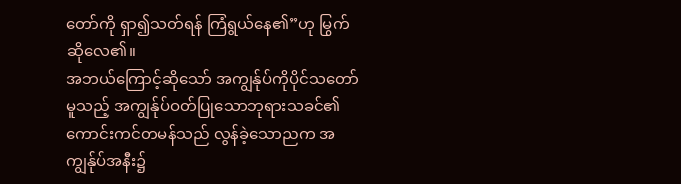တော်ကို ရှာ၍သတ်ရန် ကြံရွယ်နေ၏”ဟု မြွက်ဆိုလေ၏။
အဘယ်ကြောင့်ဆိုသော် အကျွန်ုပ်ကိုပိုင်သတော်မူသည့် အကျွန်ုပ်ဝတ်ပြုသောဘုရားသခင်၏ကောင်းကင်တမန်သည် လွန်ခဲ့သောညက အကျွန်ုပ်အနီး၌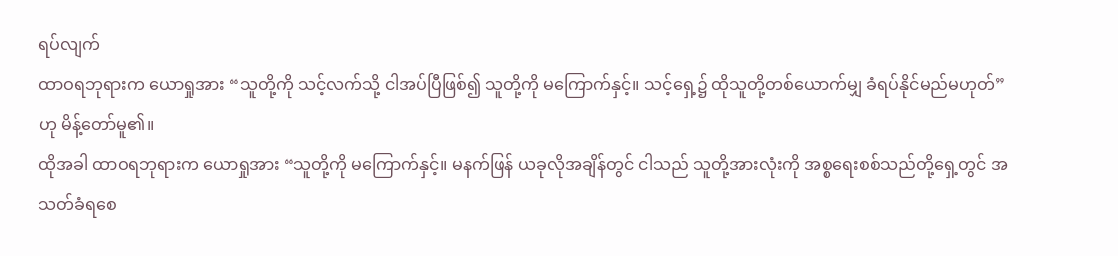ရပ်လျက်
ထာဝရဘုရားက ယောရှုအား “သူတို့ကို သင့်လက်သို့ ငါအပ်ပြီဖြစ်၍ သူတို့ကို မကြောက်နှင့်။ သင့်ရှေ့၌ ထိုသူတို့တစ်ယောက်မျှ ခံရပ်နိုင်မည်မဟုတ်”ဟု မိန့်တော်မူ၏။
ထိုအခါ ထာဝရဘုရားက ယောရှုအား “သူတို့ကို မကြောက်နှင့်။ မနက်ဖြန် ယခုလိုအချိန်တွင် ငါသည် သူတို့အားလုံးကို အစ္စရေးစစ်သည်တို့ရှေ့တွင် အသတ်ခံရစေ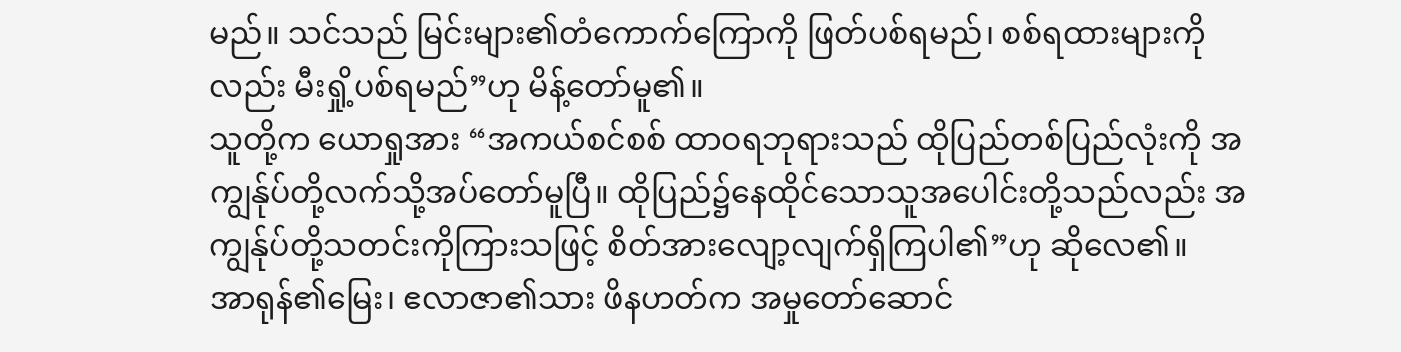မည်။ သင်သည် မြင်းများ၏တံကောက်ကြောကို ဖြတ်ပစ်ရမည်၊ စစ်ရထားများကိုလည်း မီးရှို့ပစ်ရမည်”ဟု မိန့်တော်မူ၏။
သူတို့က ယောရှုအား “အကယ်စင်စစ် ထာဝရဘုရားသည် ထိုပြည်တစ်ပြည်လုံးကို အကျွန်ုပ်တို့လက်သို့အပ်တော်မူပြီ။ ထိုပြည်၌နေထိုင်သောသူအပေါင်းတို့သည်လည်း အကျွန်ုပ်တို့သတင်းကိုကြားသဖြင့် စိတ်အားလျော့လျက်ရှိကြပါ၏”ဟု ဆိုလေ၏။
အာရုန်၏မြေး၊ ဧလာဇာ၏သား ဖိနဟတ်က အမှုတော်ဆောင်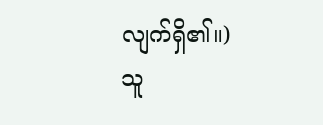လျက်ရှိ၏။) သူ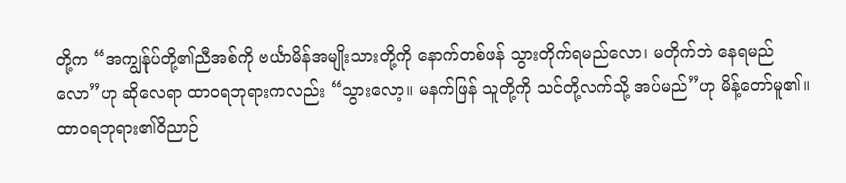တို့က “အကျွန်ုပ်တို့၏ညီအစ်ကို ဗင်္ယာမိန်အမျိုးသားတို့ကို နောက်တစ်ဖန် သွားတိုက်ရမည်လော၊ မတိုက်ဘဲ နေရမည်လော”ဟု ဆိုလေရာ ထာဝရဘုရားကလည်း “သွားလော့။ မနက်ဖြန် သူတို့ကို သင်တို့လက်သို့ အပ်မည်”ဟု မိန့်တော်မူ၏။
ထာဝရဘုရား၏ဝိညာဉ်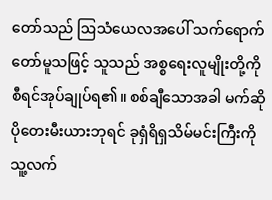တော်သည် ဩသံယေလအပေါ် သက်ရောက်တော်မူသဖြင့် သူသည် အစ္စရေးလူမျိုးတို့ကို စီရင်အုပ်ချုပ်ရ၏။ စစ်ချီသောအခါ မက်ဆိုပိုတေးမီးယားဘုရင် ခုရှံရိရှသိမ်မင်းကြီးကို သူ့လက်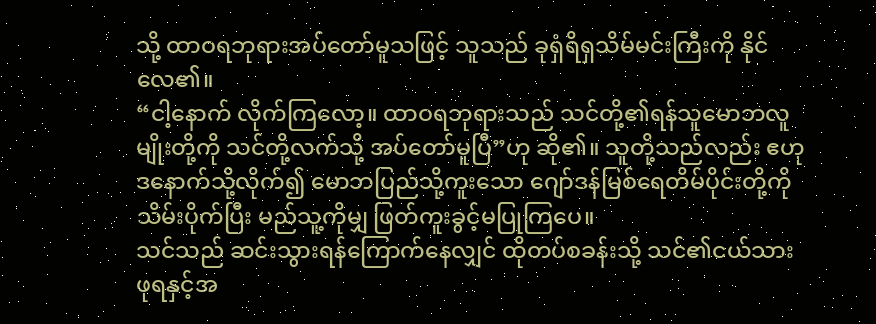သို့ ထာဝရဘုရားအပ်တော်မူသဖြင့် သူသည် ခုရှံရိရှသိမ်မင်းကြီးကို နိုင်လေ၏။
“ငါ့နောက် လိုက်ကြလော့။ ထာဝရဘုရားသည် သင်တို့၏ရန်သူမောဘလူမျိုးတို့ကို သင်တို့လက်သို့ အပ်တော်မူပြီ”ဟု ဆို၏။ သူတို့သည်လည်း ဧဟုဒနောက်သို့လိုက်၍ မောဘပြည်သို့ကူးသော ဂျော်ဒန်မြစ်ရေတိမ်ပိုင်းတို့ကို သိမ်းပိုက်ပြီး မည်သူ့ကိုမျှ ဖြတ်ကူးခွင့်မပြုကြပေ။
သင်သည် ဆင်းသွားရန်ကြောက်နေလျှင် ထိုတပ်စခန်းသို့ သင်၏ငယ်သားဖုရနှင့်အ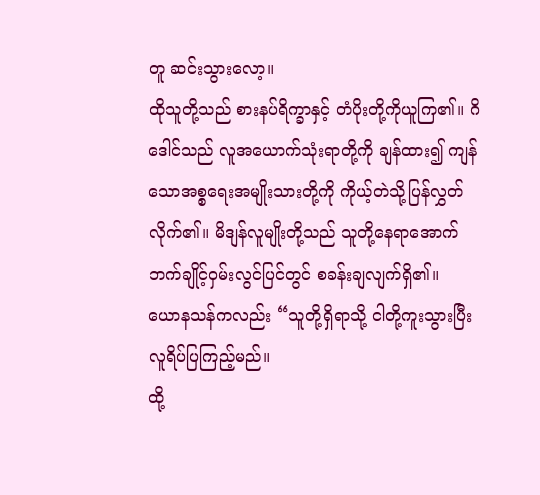တူ ဆင်းသွားလော့။
ထိုသူတို့သည် စားနပ်ရိက္ခာနှင့် တံပိုးတို့ကိုယူကြ၏။ ဂိဒေါင်သည် လူအယောက်သုံးရာတို့ကို ချန်ထား၍ ကျန်သောအစ္စရေးအမျိုးသားတို့ကို ကိုယ့်တဲသို့ပြန်လွှတ်လိုက်၏။ မိဒျန်လူမျိုးတို့သည် သူတို့နေရာအောက်ဘက်ချိုင့်ဝှမ်းလွင်ပြင်တွင် စခန်းချလျက်ရှိ၏။
ယောနသန်ကလည်း “သူတို့ရှိရာသို့ ငါတို့ကူးသွားပြီး လူရိပ်ပြကြည့်မည်။
ထို့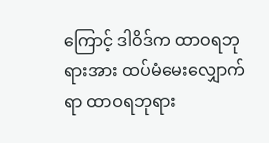ကြောင့် ဒါဝိဒ်က ထာဝရဘုရားအား ထပ်မံမေးလျှောက်ရာ ထာဝရဘုရား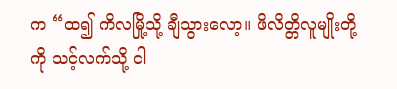က “ထ၍ ကိလမြို့သို့ ချီသွားလော့။ ဖိလိတ္တိလူမျိုးတို့ကို သင့်လက်သို့ ငါ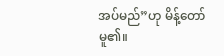အပ်မည်”ဟု မိန့်တော်မူ၏။